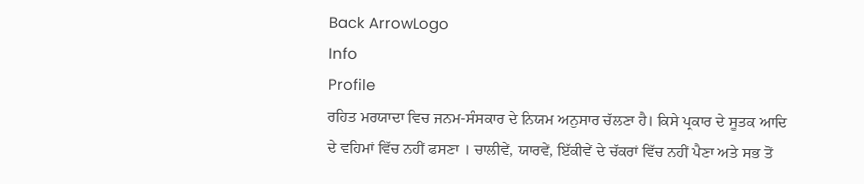Back ArrowLogo
Info
Profile
ਰਹਿਤ ਮਰਯਾਦਾ ਵਿਚ ਜਨਮ-ਸੰਸਕਾਰ ਦੇ ਨਿਯਮ ਅਨੁਸਾਰ ਚੱਲਣਾ ਹੈ। ਕਿਸੇ ਪ੍ਰਕਾਰ ਦੇ ਸੂਤਕ ਆਦਿ ਦੇ ਵਹਿਮਾਂ ਵਿੱਚ ਨਹੀਂ ਫਸਣਾ । ਚਾਲੀਵੇਂ, ਯਾਰਵੇਂ, ਇੱਕੀਵੇਂ ਦੇ ਚੱਕਰਾਂ ਵਿੱਚ ਨਹੀਂ ਪੈਣਾ ਅਤੇ ਸਭ ਤੋਂ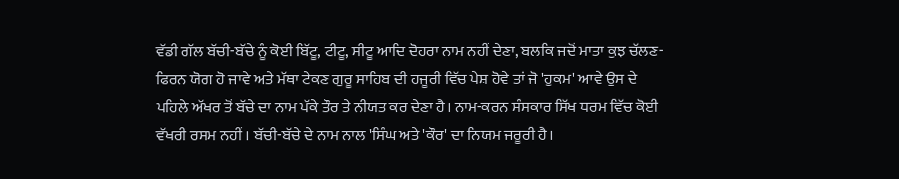ਵੱਡੀ ਗੱਲ ਬੱਚੀ-ਬੱਚੇ ਨੂੰ ਕੋਈ ਬਿੱਟੂ, ਟੀਟੂ, ਸੀਟੂ ਆਦਿ ਦੋਹਰਾ ਨਾਮ ਨਹੀਂ ਦੇਣਾ, ਬਲਕਿ ਜਦੋਂ ਮਾਤਾ ਕੁਝ ਚੱਲਣ-ਫਿਰਨ ਯੋਗ ਹੋ ਜਾਵੇ ਅਤੇ ਮੱਥਾ ਟੇਕਣ ਗੁਰੂ ਸਾਹਿਬ ਦੀ ਹਜੂਰੀ ਵਿੱਚ ਪੇਸ਼ ਹੋਵੇ ਤਾਂ ਜੋ 'ਹੁਕਮ' ਆਵੇ ਉਸ ਦੇ ਪਹਿਲੇ ਅੱਖਰ ਤੋਂ ਬੱਚੇ ਦਾ ਨਾਮ ਪੱਕੇ ਤੌਰ ਤੇ ਨੀਯਤ ਕਰ ਦੇਣਾ ਹੈ। ਨਾਮ-ਕਰਨ ਸੰਸਕਾਰ ਸਿੱਖ ਧਰਮ ਵਿੱਚ ਕੋਈ ਵੱਖਰੀ ਰਸਮ ਨਹੀਂ । ਬੱਚੀ-ਬੱਚੇ ਦੇ ਨਾਮ ਨਾਲ 'ਸਿੰਘ ਅਤੇ 'ਕੌਰ' ਦਾ ਨਿਯਮ ਜਰੂਰੀ ਹੈ।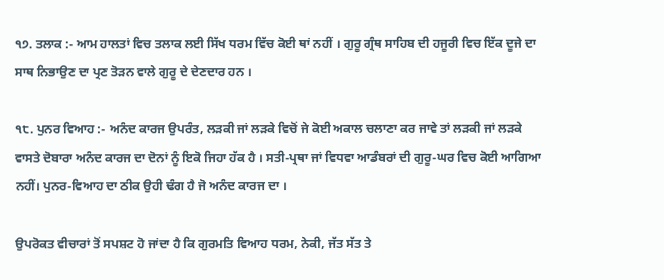੧੭. ਤਲਾਕ :- ਆਮ ਹਾਲਤਾਂ ਵਿਚ ਤਲਾਕ ਲਈ ਸਿੱਖ ਧਰਮ ਵਿੱਚ ਕੋਈ ਥਾਂ ਨਹੀਂ । ਗੁਰੂ ਗ੍ਰੰਥ ਸਾਹਿਬ ਦੀ ਹਜੂਰੀ ਵਿਚ ਇੱਕ ਦੂਜੇ ਦਾ ਸਾਥ ਨਿਭਾਉਣ ਦਾ ਪ੍ਰਣ ਤੋੜਨ ਵਾਲੇ ਗੁਰੂ ਦੇ ਦੇਣਦਾਰ ਹਨ ।

੧੮. ਪੁਨਰ ਵਿਆਹ :- ਅਨੰਦ ਕਾਰਜ ਉਪਰੰਤ, ਲੜਕੀ ਜਾਂ ਲੜਕੇ ਵਿਚੋਂ ਜੇ ਕੋਈ ਅਕਾਲ ਚਲਾਣਾ ਕਰ ਜਾਵੇ ਤਾਂ ਲੜਕੀ ਜਾਂ ਲੜਕੇ ਵਾਸਤੇ ਦੋਬਾਰਾ ਅਨੰਦ ਕਾਰਜ ਦਾ ਦੋਨਾਂ ਨੂੰ ਇਕੋ ਜਿਹਾ ਹੱਕ ਹੈ । ਸਤੀ-ਪ੍ਰਥਾ ਜਾਂ ਵਿਧਵਾ ਆਡੰਬਰਾਂ ਦੀ ਗੁਰੂ-ਘਰ ਵਿਚ ਕੋਈ ਆਗਿਆ ਨਹੀਂ। ਪੁਨਰ-ਵਿਆਹ ਦਾ ਠੀਕ ਉਹੀ ਢੰਗ ਹੈ ਜੋ ਅਨੰਦ ਕਾਰਜ ਦਾ ।

ਉਪਰੋਕਤ ਵੀਚਾਰਾਂ ਤੋਂ ਸਪਸ਼ਟ ਹੋ ਜਾਂਦਾ ਹੈ ਕਿ ਗੁਰਮਤਿ ਵਿਆਹ ਧਰਮ, ਨੇਕੀ, ਜੱਤ ਸੱਤ ਤੇ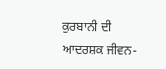ਕੁਰਬਾਨੀ ਦੀ ਆਦਰਸ਼ਕ ਜੀਵਨ-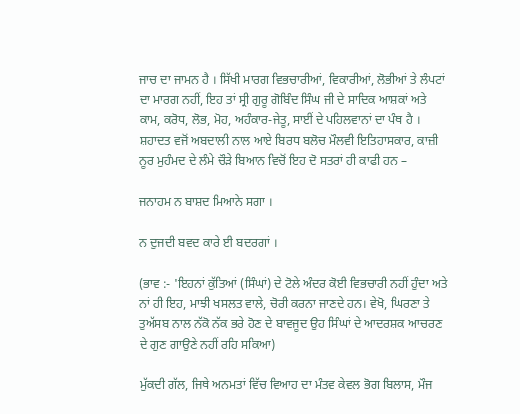ਜਾਚ ਦਾ ਜਾਮਨ ਹੈ । ਸਿੱਖੀ ਮਾਰਗ ਵਿਭਚਾਰੀਆਂ, ਵਿਕਾਰੀਆਂ, ਲੋਭੀਆਂ ਤੇ ਲੰਪਟਾਂ ਦਾ ਮਾਰਗ ਨਹੀਂ, ਇਹ ਤਾਂ ਸ੍ਰੀ ਗੁਰੂ ਗੋਬਿੰਦ ਸਿੰਘ ਜੀ ਦੇ ਸਾਦਿਕ ਆਸ਼ਕਾਂ ਅਤੇ ਕਾਮ, ਕਰੋਧ, ਲੋਭ, ਮੋਹ, ਅਹੰਕਾਰ-ਜੇਤੂ, ਸਾਈਂ ਦੇ ਪਹਿਲਵਾਨਾਂ ਦਾ ਪੰਥ ਹੈ । ਸ਼ਹਾਦਤ ਵਜੋਂ ਅਬਦਾਲੀ ਨਾਲ ਆਏ ਬਿਰਧ ਬਲੋਚ ਮੌਲਵੀ ਇਤਿਹਾਸਕਾਰ, ਕਾਜ਼ੀ ਨੂਰ ਮੁਹੰਮਦ ਦੇ ਲੰਮੇ ਚੌੜੇ ਬਿਆਨ ਵਿਚੋਂ ਇਹ ਦੋ ਸਤਰਾਂ ਹੀ ਕਾਫੀ ਹਨ –

ਜਨਾਹਮ ਨ ਬਾਸ਼ਦ ਮਿਆਨੇ ਸਗਾ ।

ਨ ਦੁਜਦੀ ਬਵਦ ਕਾਰੇ ਈ ਬਦਰਗਾਂ ।

(ਭਾਵ :- 'ਇਹਨਾਂ ਕੁੱਤਿਆਂ (ਸਿੰਘਾਂ) ਦੇ ਟੋਲੇ ਅੰਦਰ ਕੋਈ ਵਿਭਚਾਰੀ ਨਹੀਂ ਹੁੰਦਾ ਅਤੇ ਨਾਂ ਹੀ ਇਹ, ਮਾਝੀ ਖਸਲਤ ਵਾਲੇ, ਚੋਰੀ ਕਰਨਾ ਜਾਣਦੇ ਹਨ। ਵੇਖੋ, ਘਿਰਣਾ ਤੇ ਤੁਅੱਸਬ ਨਾਲ ਨੱਕੋ ਨੱਕ ਭਰੇ ਹੋਣ ਦੇ ਬਾਵਜੂਦ ਉਹ ਸਿੰਘਾਂ ਦੇ ਆਦਰਸ਼ਕ ਆਚਰਣ ਦੇ ਗੁਣ ਗਾਉਣੇ ਨਹੀਂ ਰਹਿ ਸਕਿਆ)

ਮੁੱਕਦੀ ਗੱਲ, ਜਿਥੇ ਅਨਮਤਾਂ ਵਿੱਚ ਵਿਆਹ ਦਾ ਮੰਤਵ ਕੇਵਲ ਭੋਗ ਬਿਲਾਸ, ਮੌਜ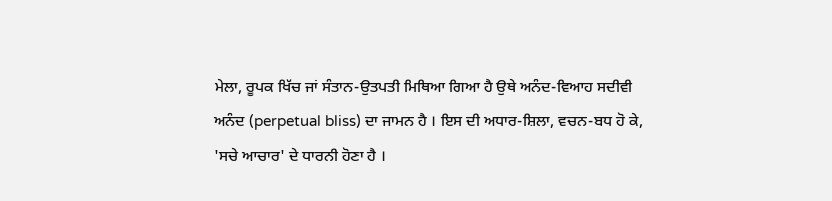ਮੇਲਾ, ਰੂਪਕ ਖਿੱਚ ਜਾਂ ਸੰਤਾਨ-ਉਤਪਤੀ ਮਿਥਿਆ ਗਿਆ ਹੈ ਉਥੇ ਅਨੰਦ-ਵਿਆਹ ਸਦੀਵੀ ਅਨੰਦ (perpetual bliss) ਦਾ ਜਾਮਨ ਹੈ । ਇਸ ਦੀ ਅਧਾਰ-ਸ਼ਿਲਾ, ਵਚਨ-ਬਧ ਹੋ ਕੇ, 'ਸਚੇ ਆਚਾਰ' ਦੇ ਧਾਰਨੀ ਹੋਣਾ ਹੈ ।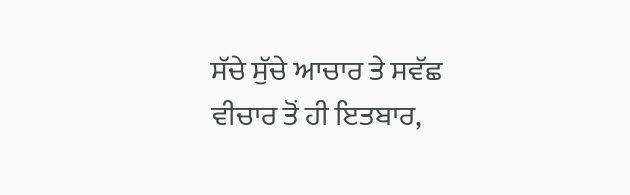ਸੱਚੇ ਸੁੱਚੇ ਆਚਾਰ ਤੇ ਸਵੱਛ ਵੀਚਾਰ ਤੋਂ ਹੀ ਇਤਬਾਰ,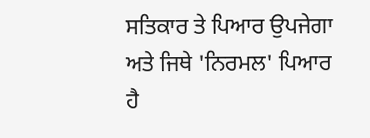ਸਤਿਕਾਰ ਤੇ ਪਿਆਰ ਉਪਜੇਗਾ ਅਤੇ ਜਿਥੇ 'ਨਿਰਮਲ' ਪਿਆਰ ਹੈ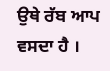ਉਥੇ ਰੱਬ ਆਪ ਵਸਦਾ ਹੈ ।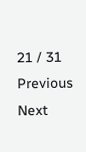21 / 31
Previous
Next